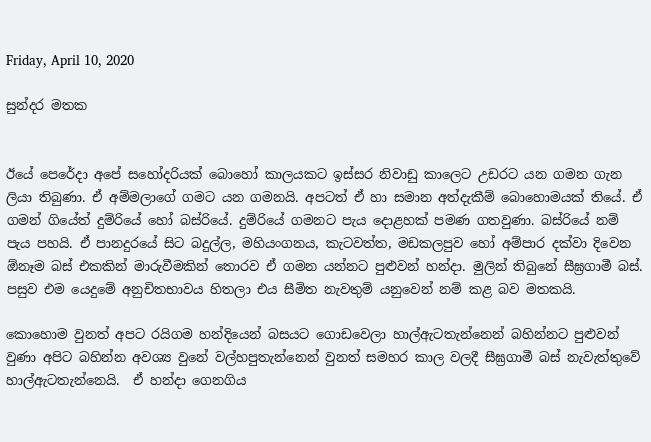Friday, April 10, 2020

සුන්දර මතක


ඊයේ පෙරේදා අපේ සහෝදරියක් බොහෝ කාලයකට ඉස්සර නිවාඩු කාලෙට උඩරට යන ගමන ගැන ලියා තිබුණා. ඒ අම්මලාගේ ගමට යන ගමනයි. අපටත් ඒ හා සමාන අත්දැකීම් බොහොමයක් තියේ. ඒ ගමන් ගියේත් දුම්රියේ හෝ බස්රියේ. දුම්රියේ ගමනට පැය දොළහක් පමණ ගතවුණා. බස්රියේ නම් පැය පහයි. ඒ පානදුරයේ සිට බදුල්ල, මහියංගනය, කැටවත්ත, මඩකලපුව හෝ අම්පාර දක්වා දිවෙන ඕනෑම බස් එකකින් මාරුවීමකින් තොරව ඒ ගමන යන්නට පුළුවන් හන්දා. මුලින් තිබුනේ සීඝ්‍රගාමී බස්. පසුව එම යෙදුමේ අනුචිතභාවය හිතලා එය සීමිත නැවතුම් යනුවෙන් නම් කළ බව මතකයි.

කොහොම වුනත් අපට රයිගම හන්දියෙන් බසයට ගොඩවෙලා හාල්ඇටතැන්නෙන් බහින්නට පුළුවන් වුණා අපිට බහින්න අවශ්‍ය වුනේ වල්හපුතැන්නෙන් වුනත් සමහර කාල වලදී සීඝ්‍රගාමී බස් නැවැත්තුවේ හාල්ඇටතැන්නෙයි.  ඒ හන්දා ගෙනගිය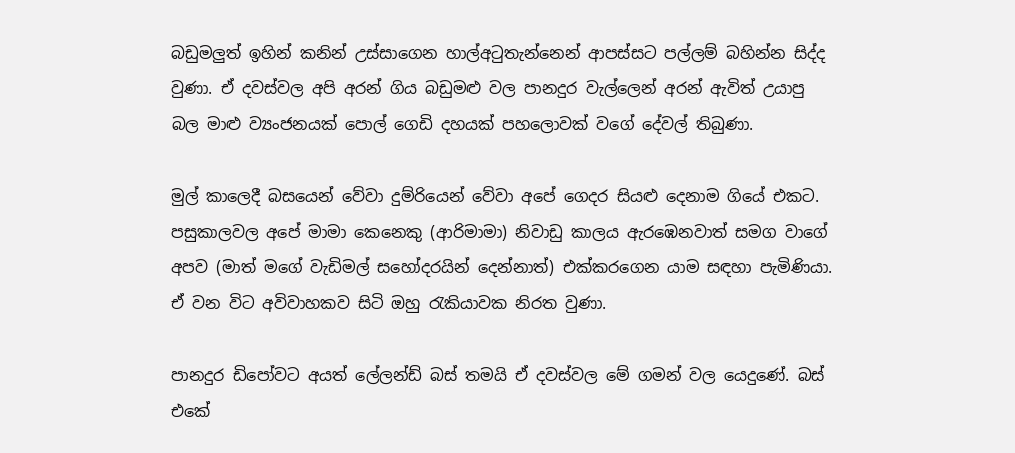බඩුමලුත් ඉහින් කනින් උස්සාගෙන හාල්අටුතැන්නෙන් ආපස්සට පල්ලම් බහින්න සිද්ද වුණා. ඒ දවස්වල අපි අරන් ගිය බඩුමළු වල පානදුර වැල්ලෙන් අරන් ඇවිත් උයාපු බල මාළු ව්‍යංජනයක් පොල් ගෙඩි දහයක් පහලොවක් වගේ දේවල් තිබුණා.

මුල් කාලෙදී බසයෙන් වේවා දුම්රියෙන් වේවා අපේ ගෙදර සියළු දෙනාම ගියේ එකට. පසුකාලවල අපේ මාමා කෙනෙකු (ආරිමාමා) නිවාඩු කාලය ඇරඹෙනවාත් සමග වාගේ අපව (මාත් මගේ වැඩිමල් සහෝදරයින් දෙන්නාත්) එක්කරගෙන යාම සඳහා පැමිණියා. ඒ වන විට අවිවාහකව සිටි ඔහු රැකියාවක නිරත වුණා.

පානදුර ඩිපෝවට අයත් ලේලන්ඩ් බස් තමයි ඒ දවස්වල මේ ගමන් වල යෙදුණේ. බස් එකේ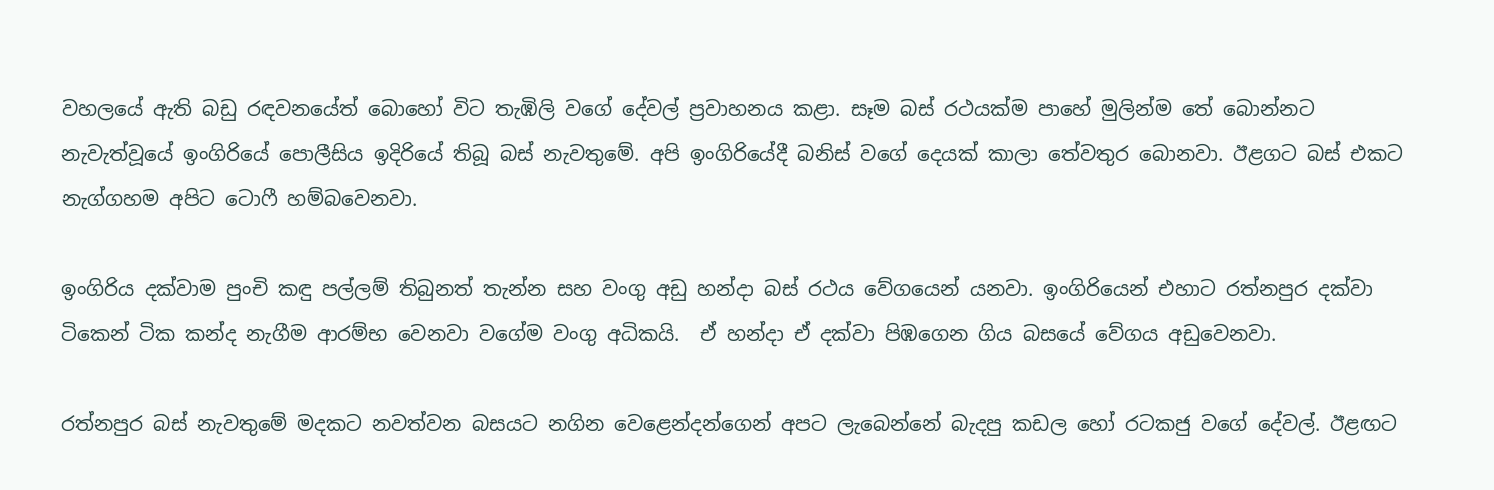වහලයේ ඇති බඩු රඳවනයේත් බොහෝ විට තැඹිලි වගේ දේවල් ප්‍රවාහනය කළා. සෑම බස් රථයක්ම පාහේ මුලින්ම තේ බොන්නට නැවැත්වූයේ ඉංගිරියේ පොලීසිය ඉදිරියේ තිබූ බස් නැවතුමේ. අපි ඉංගිරියේදී බනිස් වගේ දෙයක් කාලා තේවතුර බොනවා. ඊළගට බස් එකට නැග්ගහම අපිට ටොෆී හම්බවෙනවා.

ඉංගිරිය දක්වාම පුංචි කඳු පල්ලම් තිබුනත් තැන්න සහ වංගු අඩු හන්දා බස් රථය වේගයෙන් යනවා. ඉංගිරියෙන් එහාට රත්නපුර දක්වා ටිකෙන් ටික කන්ද නැගීම ආරම්භ වෙනවා වගේම වංගු අධිකයි.  ඒ හන්දා ඒ දක්වා පිඹගෙන ගිය බසයේ වේගය අඩුවෙනවා.

රත්නපුර බස් නැවතුමේ මදකට නවත්වන බසයට නගින වෙළෙන්දන්ගෙන් අපට ලැබෙන්නේ බැදපු කඩල හෝ රටකජු වගේ දේවල්. ඊළඟට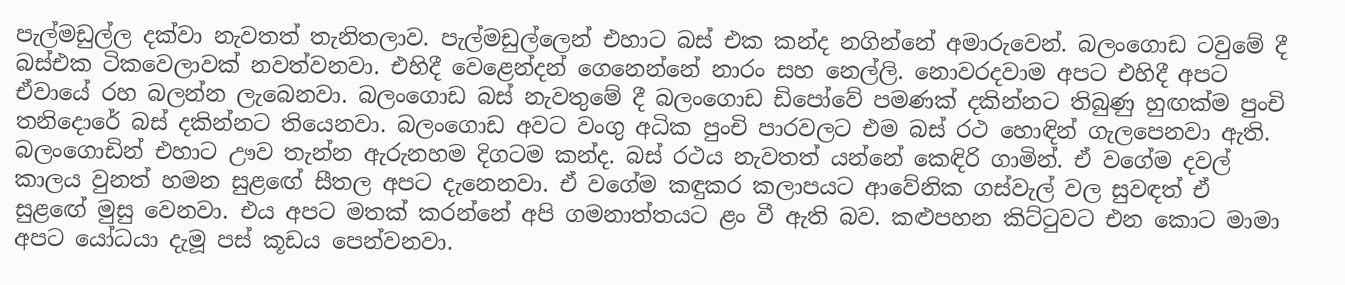පැල්මඩුල්ල දක්වා නැවතත් තැනිතලාව. පැල්මඩුල්ලෙන් එහාට බස් එක කන්ද නගින්නේ අමාරුවෙන්. බලංගොඩ ටවුමේ දී බස්එක ටිකවෙලාවක් නවත්වනවා. එහිදී වෙළෙන්දන් ගෙනෙන්නේ නාරං සහ නෙල්ලි. නොවරදවාම අපට එහිදී අපට ඒවායේ රහ බලන්න ලැබෙනවා. බලංගොඩ බස් නැවතුමේ දී බලංගොඩ ඩිපෝවේ පමණක් දකින්නට තිබුණු හුඟක්ම පුංචි තනිදොරේ බස් දකින්නට තියෙනවා. බලංගොඩ අවට වංගු අධික පුංචි පාරවලට එම බස් රථ හොඳින් ගැලපෙනවා ඇති.
බලංගොඩින් එහාට ඌව තැන්න ඇරුනහම දිගටම කන්ද. බස් රථය නැවතත් යන්නේ කෙඳිරි ගාමින්. ඒ වගේම දවල් කාලය වුනත් හමන සුළඟේ සීතල අපට දැනෙනවා. ඒ වගේම කඳුකර කලාපයට ආවේනික ගස්වැල් වල සුවඳත් ඒ සුළඟේ මුසු වෙනවා. එය අපට මතක් කරන්නේ අපි ගමනාත්තයට ළං වී ඇති බව. කළුපහන කිට්ටුවට එන කොට මාමා අපට යෝධයා දැමූ පස් කූඩය පෙන්වනවා.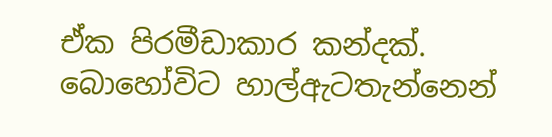ඒක පිරමීඩාකාර කන්දක්.  බොහෝවිට හාල්ඇටතැන්නෙන්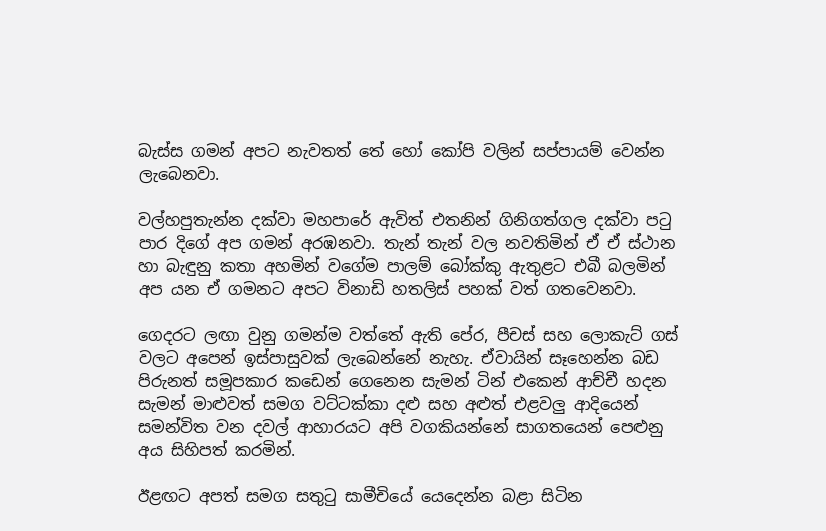බැස්ස ගමන් අපට නැවතත් තේ හෝ කෝපි වලින් සප්පායම් වෙන්න ලැබෙනවා.

වල්හපුතැන්න දක්වා මහපාරේ ඇවිත් එතනින් ගිනිගත්ගල දක්වා පටු පාර දිගේ අප ගමන් අරඹනවා. තැන් තැන් වල නවතිමින් ඒ ඒ ස්ථාන හා බැඳුනු කතා අහමින් වගේම පාලම් බෝක්කු ඇතුළට එබී බලමින් අප යන ඒ ගමනට අපට විනාඩි හතලිස් පහක් වත් ගතවෙනවා.

ගෙදරට ලඟා වුනු ගමන්ම වත්තේ ඇති පේර, පීචස් සහ ලොකැට් ගස් වලට අපෙන් ඉස්පාසුවක් ලැබෙන්නේ නැහැ. ඒවායින් සෑහෙන්න බඩ පිරුනත් සමූපකාර කඩෙන් ගෙනෙන සැමන් ටින් එකෙන් ආච්චී හදන සැමන් මාළුවත් සමග වට්ටක්කා දළු සහ අළුත් එළවලු ආදියෙන් සමන්විත වන දවල් ආහාරයට අපි වගකියන්නේ සාගතයෙන් පෙළුනු අය සිහිපත් කරමින්.

ඊළඟට අපත් සමග සතුටු සාමීචියේ යෙදෙන්න බළා සිටින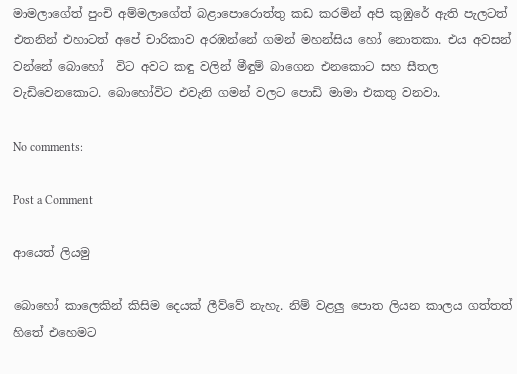මාමලාගේත් පුංචි අම්මලාගේත් බළාපොරොත්තු කඩ කරමින් අපි කුඹුරේ ඇති පැලටත් එතනින් එහාටත් අපේ චාරිකාව අරඹන්නේ ගමන් මහන්සිය හෝ නොතකා. එය අවසන් වන්නේ බොහෝ  විට අවට කඳු වලින් මීඳුම් බාගෙන එනකොට සහ සීතල වැඩිවෙනකොට. බොහෝවිට එවැනි ගමන් වලට පොඩි මාමා එකතු වනවා.

No comments:

Post a Comment

ආයෙත් ලියමු

බොහෝ කාලෙකින් කිසිම දෙයක් ලීව්වේ නැහැ. නිම් වළලු පොත ලියන කාලය ගත්තත් හිතේ එහෙමට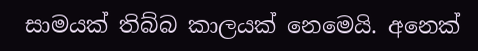සාමයක් තිබ්බ කාලයක් නෙමෙයි. අනෙක්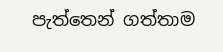පැත්තෙන් ගත්තාම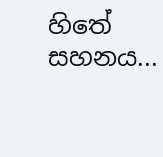හිතේ සහනය...